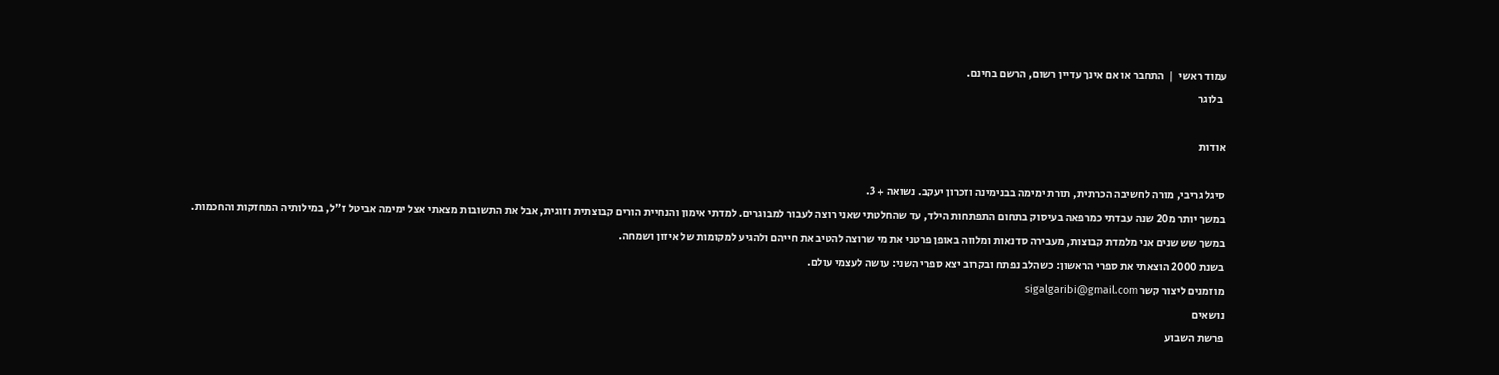עמוד ראשי  |  התחבר או אם אינך עדיין רשום, הרשם בחינם.
  בלוגר

אודות

סיגל גריבי, מורה לחשיבה הכרתית, תורת ימימה בבנימינה וזכרון יעקב. נשואה + 3.
במשך יותר מ20 שנה עבדתי כמרפאה בעיסוק בתחום התפתחות הילד, עד שהחלטתי שאני רוצה לעבור למבוגרים. למדתי אימון והנחיית הורים קבוצתית וזוגית, אבל את התשובות מצאתי אצל ימימה אביטל ז"ל, במילותיה המחזקות והחכמות.
במשך שש שנים אני מלמדת קבוצות, מעבירה סדנאות ומלווה באופן פרטני את מי שרוצה להטיב את חייהם ולהגיע למקומות של איזון ושמחה.
בשנת 2000 הוצאתי את ספרי הראשון: כשהלב נפתח ובקרוב יצא ספרי השני: עושה לעצמי עולם.
מוזמנים ליצור קשר sigalgaribi@gmail.com
נושאים
פרשת השבוע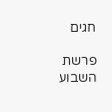חגים

פרשת השבוע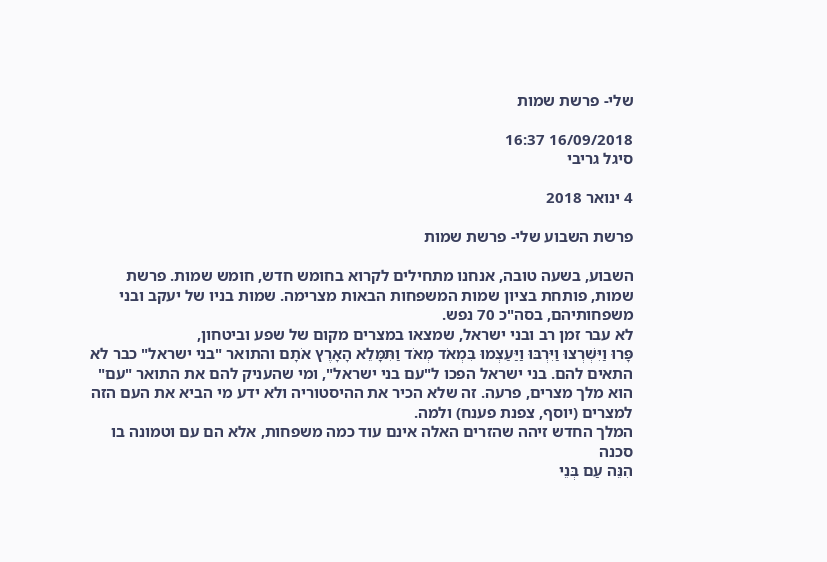שלי- פרשת שמות

16/09/2018 16:37
סיגל גריבי

4 ינואר 2018

פרשת השבוע שלי- פרשת שמות

השבוע, בשעה טובה, אנחנו מתחילים לקרוא בחומש חדש, חומש שמות. פרשת שמות, פותחת בציון שמות המשפחות הבאות מצרימה. שמות בניו של יעקב ובני משפחותיהם, בסה"כ 70 נפש.
לא עבר זמן רב ובני ישראל, שמצאו במצרים מקום של שפע וביטחון,
פָּרוּ וַיִּשְׁרְצוּ וַיִּרְבּוּ וַיַּעַצְמוּ בִּמְאֹד מְאֹד וַתִּמָּלֵא הָאָרֶץ אֹתָם והתואר "בני ישראל" כבר לא התאים להם. בני ישראל הפכו ל"עם בני ישראל", ומי שהעניק להם את התואר "עם" הוא מלך מצרים, פרעה. זה שלא הכיר את ההיסטוריה ולא ידע מי הביא את העם הזה למצרים (יוסף, צפנת פענח) ולמה.
המלך החדש זיהה שהזרים האלה אינם עוד כמה משפחות, אלא הם עם וטמונה בו סכנה
הִנֵּה עַם בְּנֵי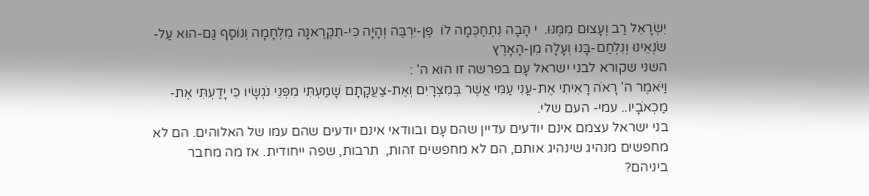יִשְׂרָאֵל רַב וְעָצוּם מִמֶּנּוּ.  י הָבָה נִתְחַכְּמָה לוֹ  פֶּן-יִרְבֶּה וְהָיָה כִּי-תִקְרֶאנָה מִלְחָמָה וְנוֹסַף גַּם-הוּא עַל-שֹׂנְאֵינוּ וְנִלְחַם-בָּנוּ וְעָלָה מִן-הָאָרֶץ
השני שקורא לבני ישראל עָם בפרשה זו הוא ה' :
וַיֹּאמֶר ה' רָאֹה רָאִיתִי אֶת-עֳנִי עַמִּי אֲשֶׁר בְּמִצְרָיִם וְאֶת-צַעֲקָתָם שָׁמַעְתִּי מִפְּנֵי נֹגְשָׂיו כִּי יָדַעְתִּי אֶת-מַכְאֹבָיו.. עמי- העם שלי.
בני ישראל עצמם אינם יודעים עדיין שהם עָם ובוודאי אינם יודעים שהם עמו של האלוהים. הם לא מחפשים מנהיג שינהיג אותם, הם לא מחפשים זהות,  תרבות, שפה ייחודית. אז מה מחבר ביניהם?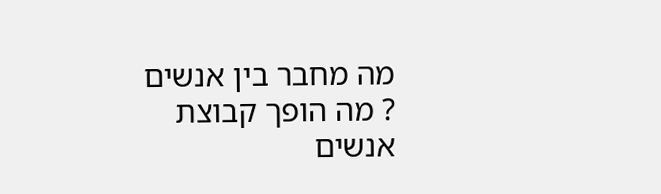מה מחבר בין אנשים
? מה הופך קבוצת אנשים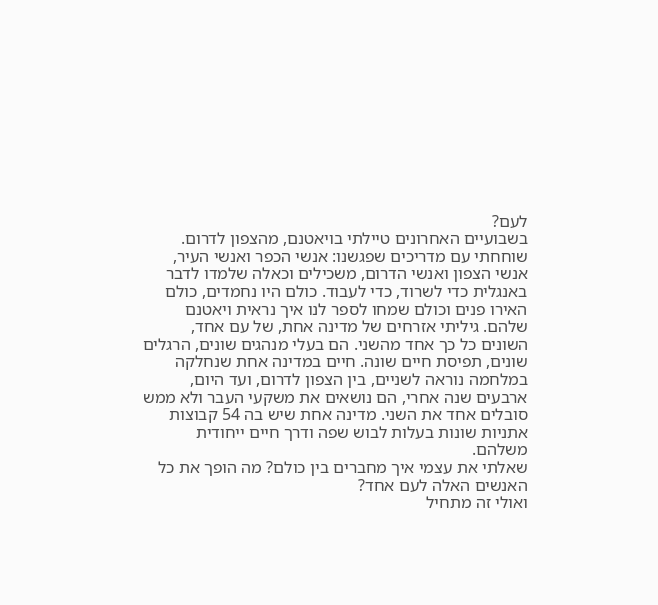לעם?
בשבועיים האחרונים טיילתי בויאטנם, מהצפון לדרום. שוחחתי עם מדריכים שפגשנו: אנשי הכפר ואנשי העיר, אנשי הצפון ואנשי הדרום, משכילים וכאלה שלמדו לדבר באנגלית כדי לשרוד, כדי לעבוד. כולם היו נחמדים, כולם האירו פנים וכולם שמחו לספר לנו איך נראית ויאטנם שלהם. גיליתי אזרחים של מדינה אחת, של עם אחד, השונים כל כך אחד מהשני. הם בעלי מנהגים שונים, הרגלים שונים, תפיסת חיים שונה. חיים במדינה אחת שנחלקה במלחמה נוראה לשניים, בין הצפון לדרום, ועד היום, ארבעים שנה אחרי, הם נושאים את משקעי העבר ולא ממש סובלים אחד את השני. מדינה אחת שיש בה 54 קבוצות אתניות שונות בעלות לבוש שפה ודרך חיים ייחודית משלהם.
שאלתי את עצמי איך מחברים בין כולם? מה הופך את כל האנשים האלה לעם אחד?
ואולי זה מתחיל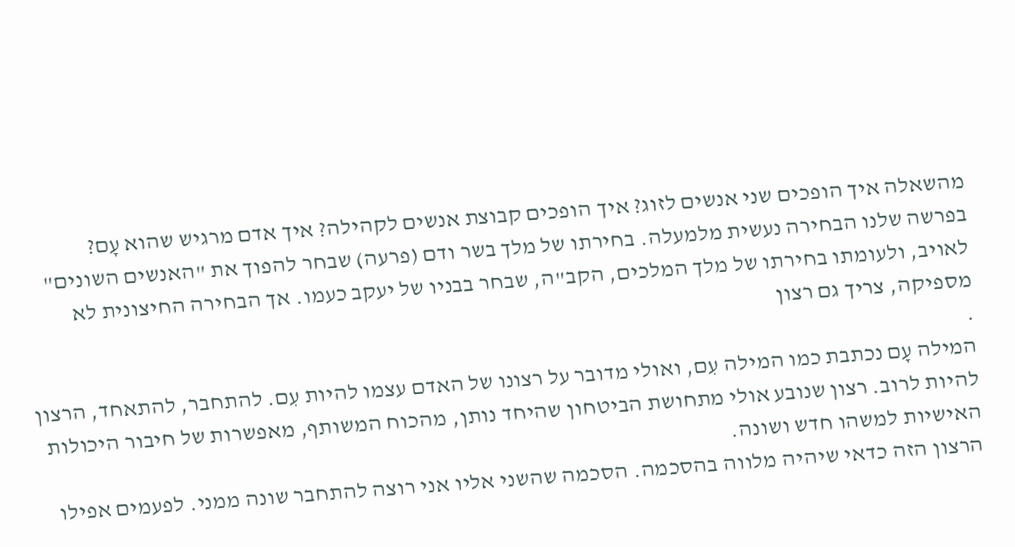מהשאלה איך הופכים שני אנשים לזוג? איך הופכים קבוצת אנשים לקהילה? איך אדם מרגיש שהוא עָם?
בפרשה שלנו הבחירה נעשית מלמעלה. בחירתו של מלך בשר ודם (פרעה) שבחר להפוך את "האנשים השונים" לאויב, ולעומתו בחירתו של מלך המלכים, הקב"ה, שבחר בבניו של יעקב כעמו. אך הבחירה החיצונית לא מספיקה, צריך גם רצון
.
המילה עָם נכתבת כמו המילה עִם, ואולי מדובר על רצונו של האדם עצמו להיות עִם. להתחבר, להתאחד, הרצון להיות לרוב. רצון שנובע אולי מתחושת הביטחון שהיחד נותן, מהכוח המשותף, מאפשרות של חיבור היכולות האישיות למשהו חדש ושונה.
הרצון הזה כדאי שיהיה מלווה בהסכמה. הסכמה שהשני אליו אני רוצה להתחבר שונה ממני. לפעמים אפילו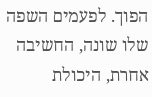הפוך. לפעמים השפה שלו שונה, החשיבה אחרת, היכולת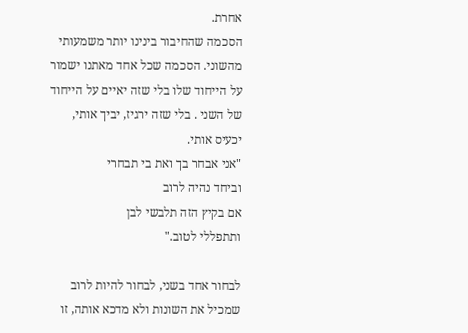אחרת.
הסכמה שהחיבור בינינו יותר משמעותי מהשוני. הסכמה שכל אחד מאתנו ישמור על הייחוד שלו בלי שזה יאיים על הייחוד של השני . בלי שזה ירגיז, יביך אותי, יכעיס אותי.
"אני אבחר בך ואת בי תבחרי
וביחד נהיה לרוב
אם בקיץ הזה תלבשי לבן
ותתפללי לטוב."

לבחור אחד בשני, לבחור להיות לרוב שמכיל את השונות ולא מדכא אותה, זו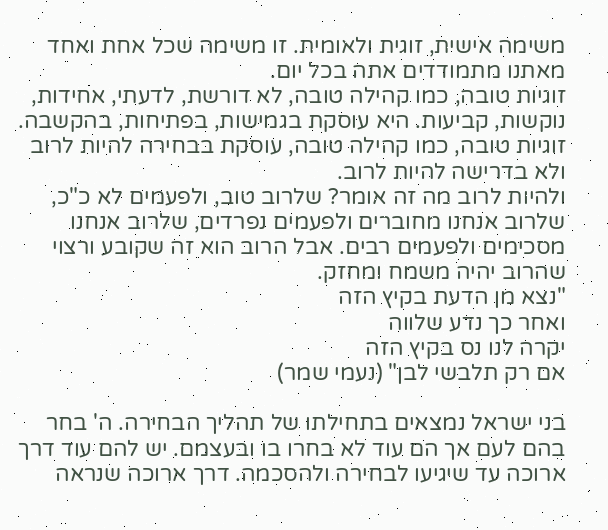משימה אישית, זוגית ולאומית. זו משימה שכל אחת ואחד מאתנו מתמודדים אתה בכל יום.
זוגיות טובה, כמו קהילה טובה, לא דורשת, לדעתי, אחידות, נוקשות, קביעות. היא עוסקת בגמישות, בפתיחות, בהקשבה.
זוגיות טובה, כמו קהילה טובה, עוסקת בבחירה להיות לרוב ולא בדרישה להיות לרוב.
ולהיות לרוב מה זה אומר? שלרוב טוב, ולפעמים לא כ"כ, שלרוב אנחנו מחוברים ולפעמים נפרדים, שלרוב אנחנו מסכימים ולפעמים רבים. אבל הרוב הוא זה שקובע ורצוי שהרוב יהיה משמח ומחזק.
"נצא מן הדעת בקיץ הזה
ואחר כך נדע שלווה
יקרה לנו נס בקיץ הזה
אם רק תלבשי לבן" (נעמי שמר)

בני ישראל נמצאים בתחילתו של תהליך הבחירה. ה' בחר בהם לעם אך הם עוד לא בחרו בו ובעצמם. יש להם עוד דרך ארוכה עד שיגיעו לבחירה ולהסכמה. דרך ארוכה שנראה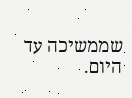שממשיכה עד היום.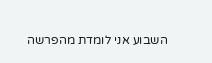השבוע אני לומדת מהפרשה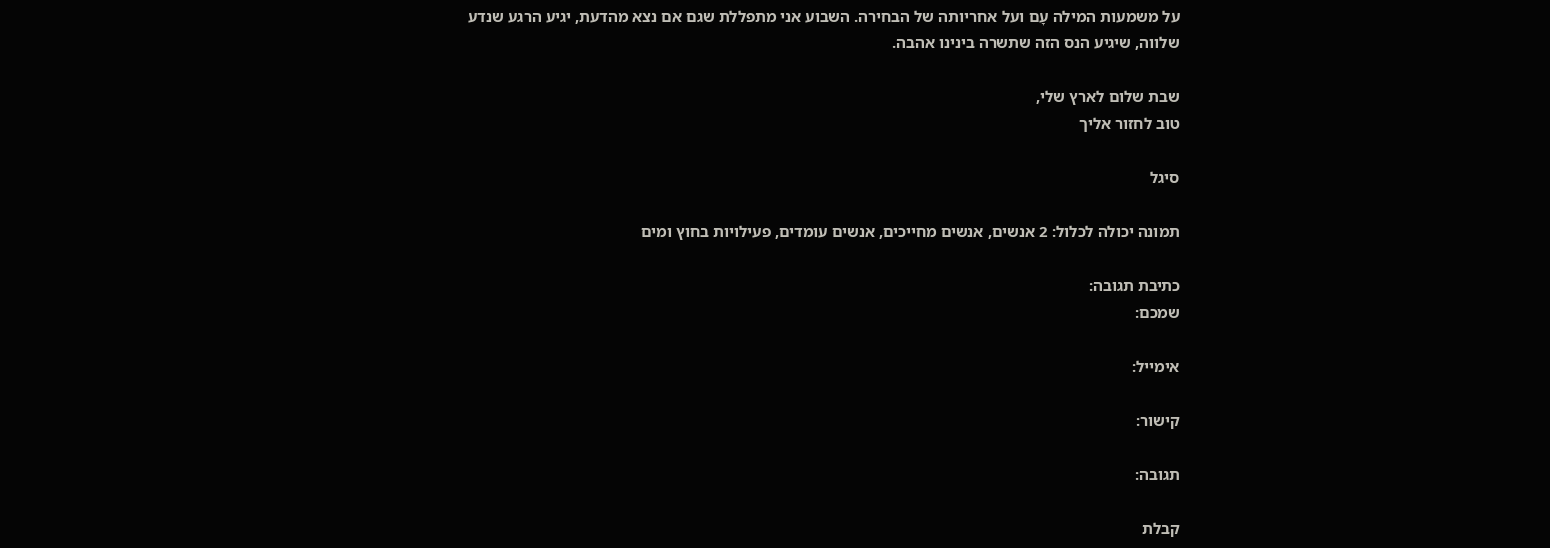על משמעות המילה עָם ועל אחריותה של הבחירה. השבוע אני מתפללת שגם אם נצא מהדעת, יגיע הרגע שנדע שלווה, שיגיע הנס הזה שתשרה בינינו אהבה.

שבת שלום לארץ שלי,
טוב לחזור אליך

סיגל

תמונה יכולה לכלול: 2 אנשים, אנשים מחייכים, אנשים עומדים, פעילויות בחוץ ומים

כתיבת תגובה:
שמכם:

אימייל:

קישור:

תגובה:

קבלת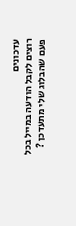עדכונים
רוצים לקבל הודעה במייל בכל פעם שהבלוג שלי מתעדכן ?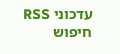עדכוני RSS
חיפוש